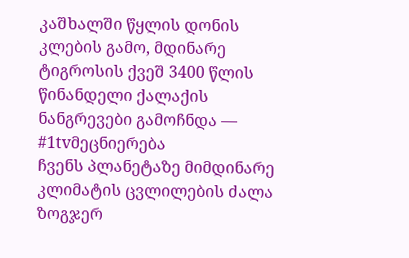კაშხალში წყლის დონის კლების გამო, მდინარე ტიგროსის ქვეშ 3400 წლის წინანდელი ქალაქის ნანგრევები გამოჩნდა — #1tvმეცნიერება
ჩვენს პლანეტაზე მიმდინარე კლიმატის ცვლილების ძალა ზოგჯერ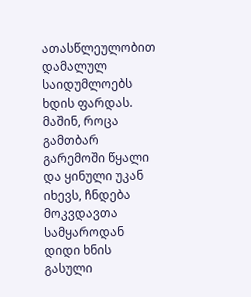ათასწლეულობით დამალულ საიდუმლოებს ხდის ფარდას.
მაშინ, როცა გამთბარ გარემოში წყალი და ყინული უკან იხევს, ჩნდება მოკვდავთა სამყაროდან დიდი ხნის გასული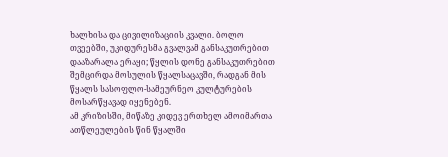ხალხისა და ცივილიზაციის კვალი. ბოლო თვეებში, უკიდურესმა გვალვამ განსაკუთრებით დააზარალა ერაყი; წყლის დონე განსაკუთრებით შემცირდა მოსულის წყალსაცავში, რადგან მის წყალს სასოფლო-სამეურნეო კულტურების მოსარწყავად იყენებენ.
ამ კრიზისში, მიწაზე კიდევ ერთხელ ამოიმართა ათწლეულების წინ წყალში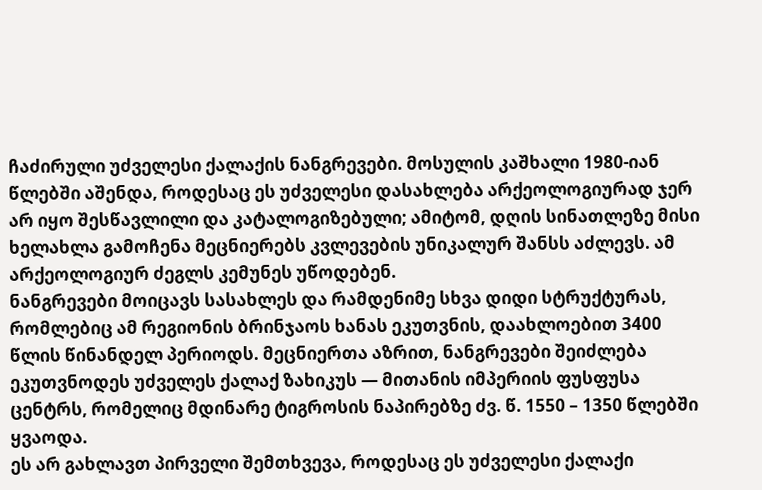ჩაძირული უძველესი ქალაქის ნანგრევები. მოსულის კაშხალი 1980-იან წლებში აშენდა, როდესაც ეს უძველესი დასახლება არქეოლოგიურად ჯერ არ იყო შესწავლილი და კატალოგიზებული; ამიტომ, დღის სინათლეზე მისი ხელახლა გამოჩენა მეცნიერებს კვლევების უნიკალურ შანსს აძლევს. ამ არქეოლოგიურ ძეგლს კემუნეს უწოდებენ.
ნანგრევები მოიცავს სასახლეს და რამდენიმე სხვა დიდი სტრუქტურას, რომლებიც ამ რეგიონის ბრინჯაოს ხანას ეკუთვნის, დაახლოებით 3400 წლის წინანდელ პერიოდს. მეცნიერთა აზრით, ნანგრევები შეიძლება ეკუთვნოდეს უძველეს ქალაქ ზახიკუს — მითანის იმპერიის ფუსფუსა ცენტრს, რომელიც მდინარე ტიგროსის ნაპირებზე ძვ. წ. 1550 – 1350 წლებში ყვაოდა.
ეს არ გახლავთ პირველი შემთხვევა, როდესაც ეს უძველესი ქალაქი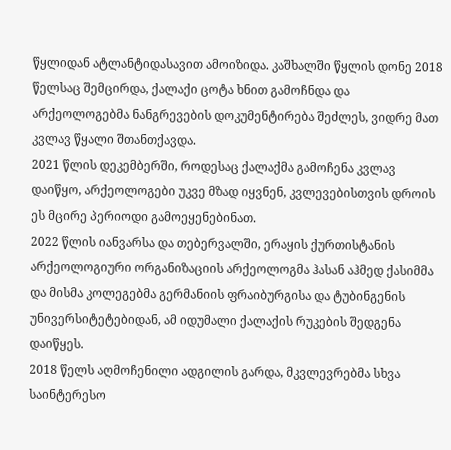წყლიდან ატლანტიდასავით ამოიზიდა. კაშხალში წყლის დონე 2018 წელსაც შემცირდა, ქალაქი ცოტა ხნით გამოჩნდა და არქეოლოგებმა ნანგრევების დოკუმენტირება შეძლეს, ვიდრე მათ კვლავ წყალი შთანთქავდა.
2021 წლის დეკემბერში, როდესაც ქალაქმა გამოჩენა კვლავ დაიწყო, არქეოლოგები უკვე მზად იყვნენ, კვლევებისთვის დროის ეს მცირე პერიოდი გამოეყენებინათ.
2022 წლის იანვარსა და თებერვალში, ერაყის ქურთისტანის არქეოლოგიური ორგანიზაციის არქეოლოგმა ჰასან აჰმედ ქასიმმა და მისმა კოლეგებმა გერმანიის ფრაიბურგისა და ტუბინგენის უნივერსიტეტებიდან, ამ იდუმალი ქალაქის რუკების შედგენა დაიწყეს.
2018 წელს აღმოჩენილი ადგილის გარდა, მკვლევრებმა სხვა საინტერესო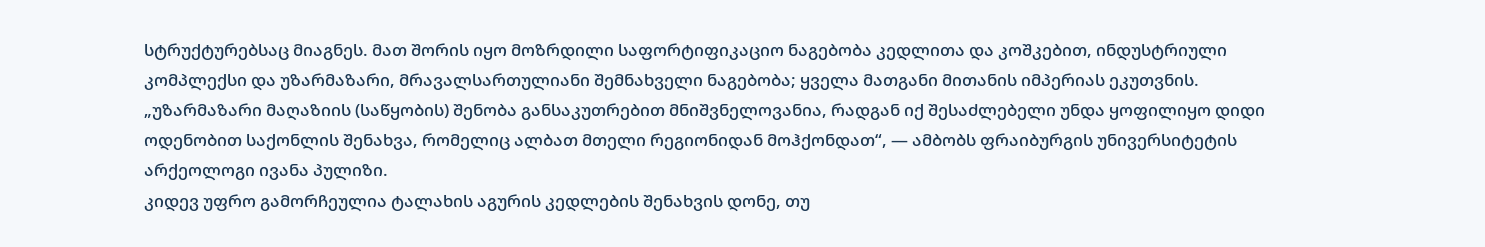სტრუქტურებსაც მიაგნეს. მათ შორის იყო მოზრდილი საფორტიფიკაციო ნაგებობა კედლითა და კოშკებით, ინდუსტრიული კომპლექსი და უზარმაზარი, მრავალსართულიანი შემნახველი ნაგებობა; ყველა მათგანი მითანის იმპერიას ეკუთვნის.
„უზარმაზარი მაღაზიის (საწყობის) შენობა განსაკუთრებით მნიშვნელოვანია, რადგან იქ შესაძლებელი უნდა ყოფილიყო დიდი ოდენობით საქონლის შენახვა, რომელიც ალბათ მთელი რეგიონიდან მოჰქონდათ“, — ამბობს ფრაიბურგის უნივერსიტეტის არქეოლოგი ივანა პულიზი.
კიდევ უფრო გამორჩეულია ტალახის აგურის კედლების შენახვის დონე, თუ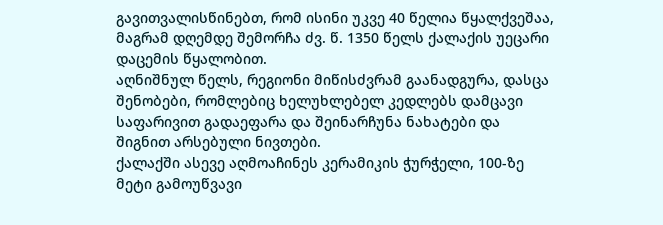გავითვალისწინებთ, რომ ისინი უკვე 40 წელია წყალქვეშაა, მაგრამ დღემდე შემორჩა ძვ. წ. 1350 წელს ქალაქის უეცარი დაცემის წყალობით.
აღნიშნულ წელს, რეგიონი მიწისძვრამ გაანადგურა, დასცა შენობები, რომლებიც ხელუხლებელ კედლებს დამცავი საფარივით გადაეფარა და შეინარჩუნა ნახატები და შიგნით არსებული ნივთები.
ქალაქში ასევე აღმოაჩინეს კერამიკის ჭურჭელი, 100-ზე მეტი გამოუწვავი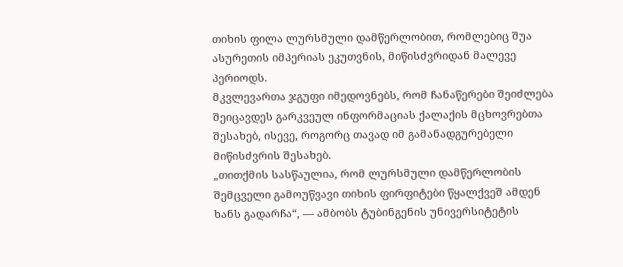თიხის ფილა ლურსმული დამწერლობით, რომლებიც შუა ასურეთის იმპერიას ეკუთვნის, მიწისძვრიდან მალევე პერიოდს.
მკვლევართა ჯგუფი იმედოვნებს, რომ ჩანაწერები შეიძლება შეიცავდეს გარკვეულ ინფორმაციას ქალაქის მცხოვრებთა შესახებ, ისევე, როგორც თავად იმ გამანადგურებელი მიწისძვრის შესახებ.
„თითქმის სასწაულია, რომ ლურსმული დამწერლობის შემცველი გამოუწვავი თიხის ფირფიტები წყალქვეშ ამდენ ხანს გადარჩა“, — ამბობს ტუბინგენის უნივერსიტეტის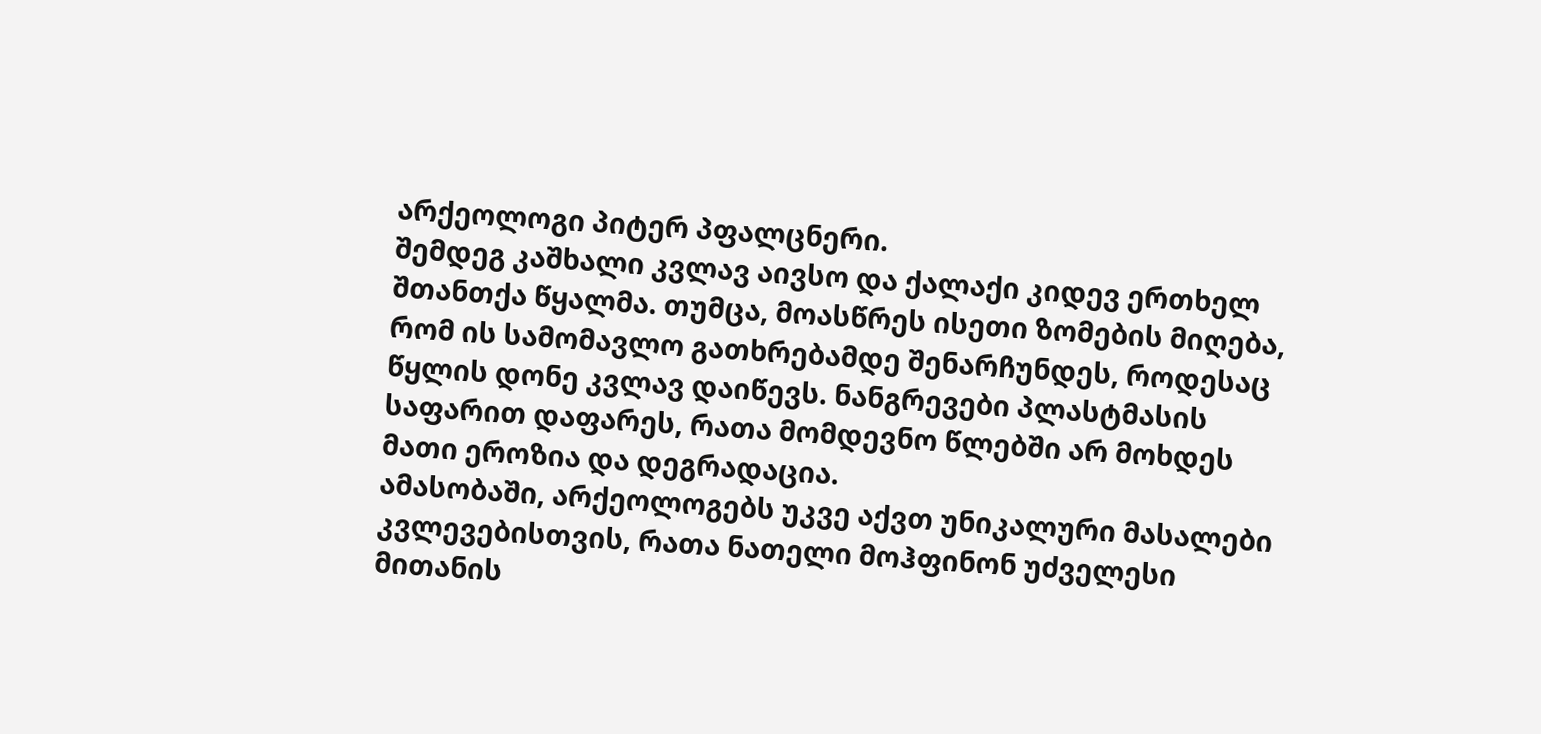არქეოლოგი პიტერ პფალცნერი.
შემდეგ კაშხალი კვლავ აივსო და ქალაქი კიდევ ერთხელ შთანთქა წყალმა. თუმცა, მოასწრეს ისეთი ზომების მიღება, რომ ის სამომავლო გათხრებამდე შენარჩუნდეს, როდესაც წყლის დონე კვლავ დაიწევს. ნანგრევები პლასტმასის საფარით დაფარეს, რათა მომდევნო წლებში არ მოხდეს მათი ეროზია და დეგრადაცია.
ამასობაში, არქეოლოგებს უკვე აქვთ უნიკალური მასალები კვლევებისთვის, რათა ნათელი მოჰფინონ უძველესი მითანის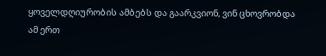ყოველდღიურობის ამბებს და გაარკვიონ, ვინ ცხოვრობდა ამ ერთ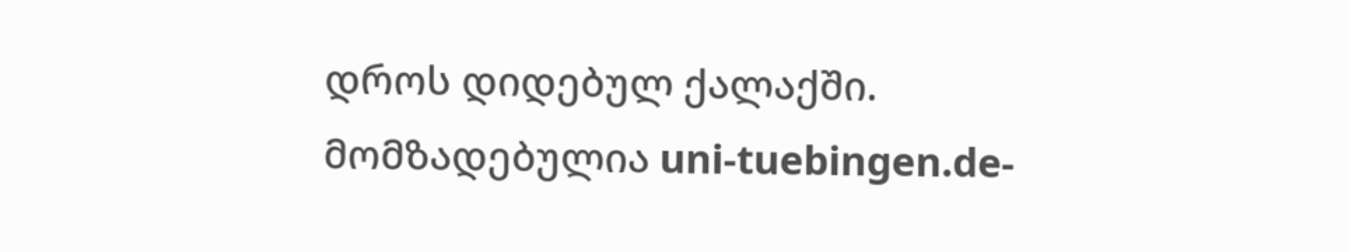დროს დიდებულ ქალაქში.
მომზადებულია uni-tuebingen.de-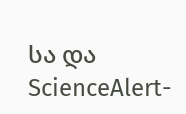სა და ScienceAlert-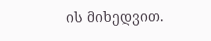ის მიხედვით.